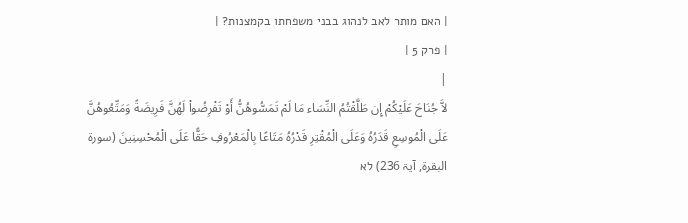| האם מותר לאב לנהוג בבני משפחתו בקמצנות? |
| פרק 5 |
|
لاَّ جُنَاحَ عَلَيْكُمْ إِن طَلَّقْتُمُ النِّسَاء مَا لَمْ تَمَسُّوهُنُّ أَوْ تَفْرِضُواْ لَهُنَّ فَرِيضَةً وَمَتِّعُوهُنَّ عَلَى الْمُوسِعِ قَدَرُهُ وَعَلَى الْمُقْتِرِ قَدْرُهُ مَتَاعًا بِالْمَعْرُوفِ حَقًّا عَلَى الْمُحْسِنِينَ (سورۃ البقرة, آيۃ 236) לא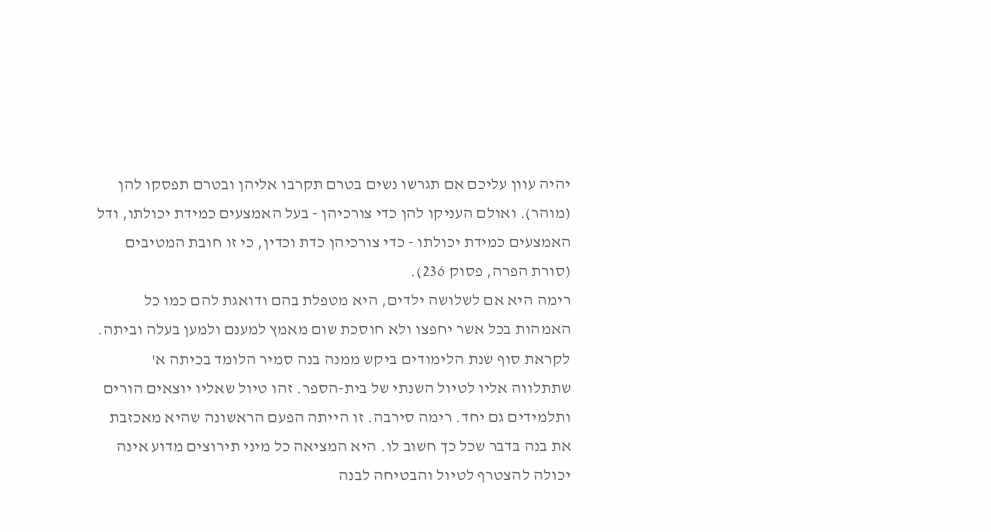יהיה עוון עליכם אם תגרשו נשים בטרם תקרבו אליהן ובטרם תפסקו להן (מוהר). ואולם העניקו להן כדי צורכיהן - בעל האמצעים כמידת יכולתו, ודל האמצעים כמידת יכולתו - כדי צורכיהן כדת וכדין, כי זו חובת המטיבים (סורת הפרה, פסוק 236).
רימה היא אם לשלושה ילדים, היא מטפלת בהם ודואגת להם כמו כל האמהות בכל אשר יחפצו ולא חוסכת שום מאמץ למענם ולמען בעלה וביתה. לקראת סוף שנת הלימודים ביקש ממנה בנה סמיר הלומד בכיתה א' שתתלווה אליו לטיול השנתי של בית-הספר. זהו טיול שאליו יוצאים הורים ותלמידים גם יחד. רימה סירבה. זו הייתה הפעם הראשונה שהיא מאכזבת את בנה בדבר שכל כך חשוב לו. היא המציאה כל מיני תירוצים מדוע אינה יכולה להצטרף לטיול והבטיחה לבנה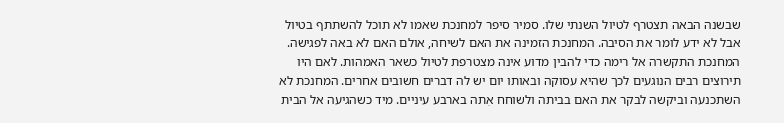שבשנה הבאה תצטרף לטיול השנתי שלו. סמיר סיפר למחנכת שאמו לא תוכל להשתתף בטיול אבל לא ידע לומר את הסיבה. המחנכת הזמינה את האם לשיחה, אולם האם לא באה לפגישה. המחנכת התקשרה אל רימה כדי להבין מדוע אינה מצטרפת לטיול כשאר האמהות. לאם היו תירוצים רבים הנוגעים לכך שהיא עסוקה ובאותו יום יש לה דברים חשובים אחרים. המחנכת לא השתכנעה וביקשה לבקר את האם בביתה ולשוחח אִתה בארבע עיניים. מיד כשהגיעה אל הבית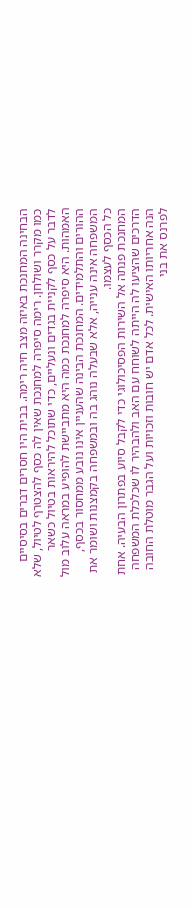הבחינה המחנכת באיזה מצב חיה רימה. בבית היו חסרים דברים בסיסיים כמו מקרר ושולחן. רימה סיפרה למחנכת שאין לה כסף להצטרף לטיול, שלא לדבר על כסף לקניית בגדים ונעליים, כדי שתוכל להיראות בטיול כשאר האמהות. היא סיפרה למחנכת כמה היא מתביישת להופיע במראה עלוב מול ההורים והתלמידים. המחנכת הבינה שהעניין אינו נובע ממחסור בכסף, המשפחה אינה ענייה, אלא שבעלה נוהג בה ובמשפחה בקמצנות ושומר את כל הכסף לעצמו.
המחנכת פנתה אל השירות הפסיכולוגי כדי לקבל סיוע בפתרון הבעיה. אחת הדרכים שהציעו לה הייתה לשוחח עם האב ולהבהיר לו שכלכלת המשפחה הנה אחריותו האישית. לכל אדם יש חובות וזכויות ועל הגבר מוטלת החובה לפרנס את בני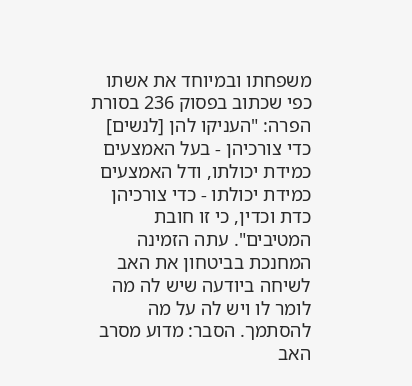משפחתו ובמיוחד את אשתו כפי שכתוב בפסוק 236 בסורת הפרה: "העניקו להן [לנשים] כדי צורכיהן - בעל האמצעים כמידת יכולתו, ודל האמצעים כמידת יכולתו - כדי צורכיהן כדת וכדין, כי זו חובת המטיבים". עתה הזמינה המחנכת בביטחון את האב לשיחה ביודעה שיש לה מה לומר לו ויש לה על מה להסתמך. הסבר: מדוע מסרב האב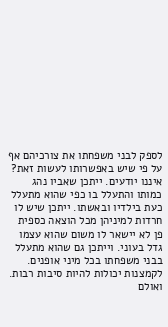לספק לבני משפחתו את צורכיהם אף על פי שיש באפשרותו לעשות זאת? איננו יודעים. ייתכן שאביו נהג כמותו והתעלל בו כפי שהוא מתעלל כעת בילדיו ובאשתו. ייתכן שיש לו חרדות למיניהן מכל הוצאה כספית פן לא יישאר לו משום שהוא עצמו גדל בעוני. וייתכן גם שהוא מתעלל בבני משפחתו בכל מיני אופנים. לקמצנות יכולות להיות סיבות רבות. ואולם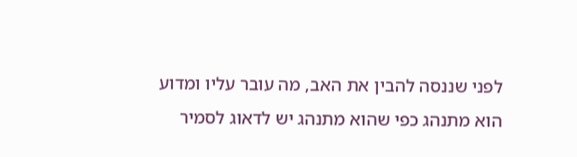לפני שננסה להבין את האב, מה עובר עליו ומדוע הוא מתנהג כפי שהוא מתנהג יש לדאוג לסמיר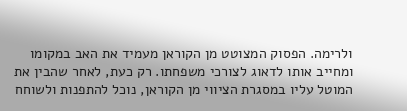ולרימה. הפסוק המצוטט מן הקוראן מעמיד את האב במקומו ומחייב אותו לדאוג לצורכי משפחתו. רק כעת, לאחר שהבין את המוטל עליו במסגרת הציווי מן הקוראן, נוכל להתפנות ולשוחח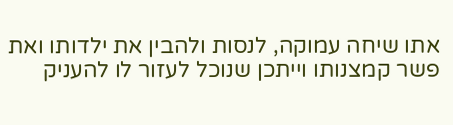אתו שיחה עמוקה, לנסות ולהבין את ילדותו ואת פשר קמצנותו וייתכן שנוכל לעזור לו להעניק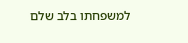למשפחתו בלב שלם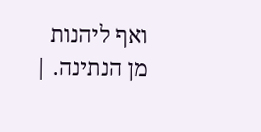ואף ליהנות מן הנתינה. |